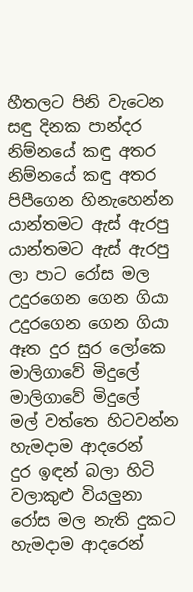හීතලට පිනි වැටෙන
සඳු දිනක පාන්දර
නිම්නයේ කඳු අතර
නිම්නයේ කඳු අතර
පිපීගෙන හිනැහෙන්න
යාන්තමට ඇස් ඇරපු
යාන්තමට ඇස් ඇරපු
ලා පාට රෝස මල
උදුරගෙන ගෙන ගියා
උදුරගෙන ගෙන ගියා
ඈත දුර සුර ලෝකෙ
මාලිගාවේ මිදුලේ
මාලිගාවේ මිදුලේ
මල් වත්තෙ හිටවන්න
හැමදාම ආදරෙන්
දුර ඉඳන් බලා හිටි
වලාකුළු වියලුනා
රෝස මල නැති දුකට
හැමදාම ආදරෙන්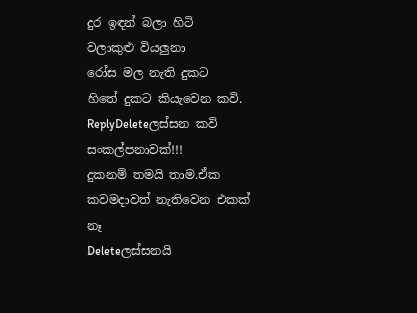දුර ඉඳන් බලා හිටි
වලාකුළු වියලුනා
රෝස මල නැති දුකට
හිතේ දුකට කියැවෙන කවි.
ReplyDeleteලස්සන කවි සංකල්පනාවක්!!!
දුකනම් තමයි තාම.ඒක කවමදාවත් නැතිවෙන එකක් නෑ
Deleteලස්සනයි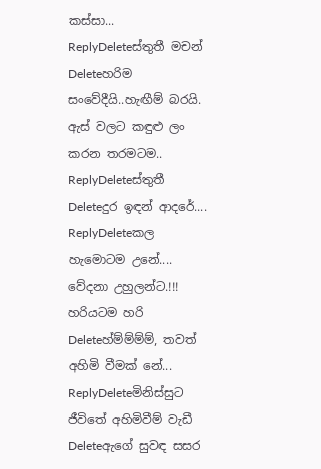කස්සා...
ReplyDeleteස්තුතී මචන්
Deleteහරිම සංවේදීයි..හැඟීම් බරයි. ඇස් වලට කඳුළු ලං කරන තරමටම..
ReplyDeleteස්තුතී
Deleteදුර ඉඳන් ආදරේ....
ReplyDeleteකල හැමොටම උනේ....
වේදනා උහුලන්ට.!!!
හරියටම හරි
Deleteහ්ම්ම්ම්ම්, තවත් අහිමි වීමක් නේ...
ReplyDeleteමිනිස්සුට ජීවිතේ අහිමිවීම් වැඩී
Deleteඇගේ සුවඳ සසර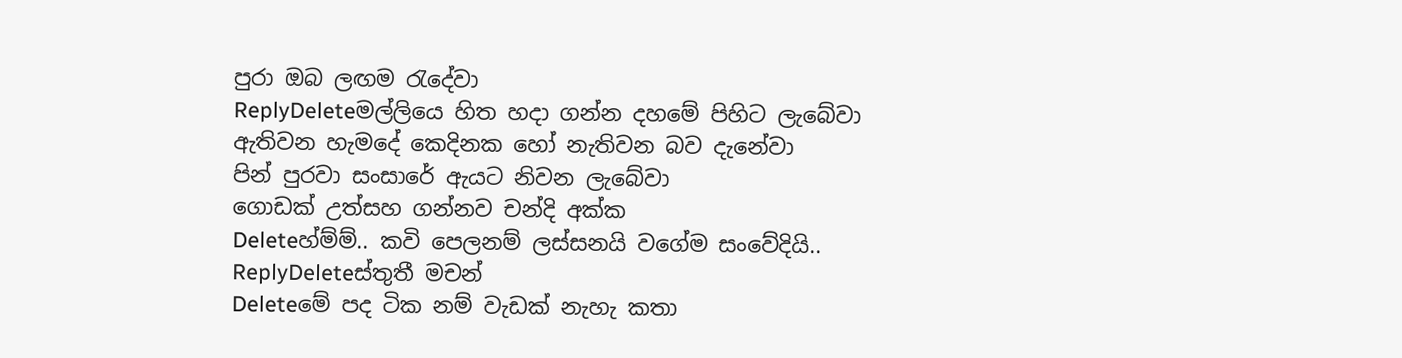පුරා ඔබ ලඟම රැදේවා
ReplyDeleteමල්ලියෙ හිත හදා ගන්න දහමේ පිහිට ලැබේවා
ඇතිවන හැමදේ කෙදිනක හෝ නැතිවන බව දැනේවා
පින් පුරවා සංසාරේ ඇයට නිවන ලැබේවා
ගොඩක් උත්සහ ගන්නව චන්දි අක්ක
Deleteහ්ම්ම්.. කවි පෙලනම් ලස්සනයි වගේම සංවේදියි..
ReplyDeleteස්තුතී මචන්
Deleteමේ පද ටික නම් වැඩක් නැහැ කතා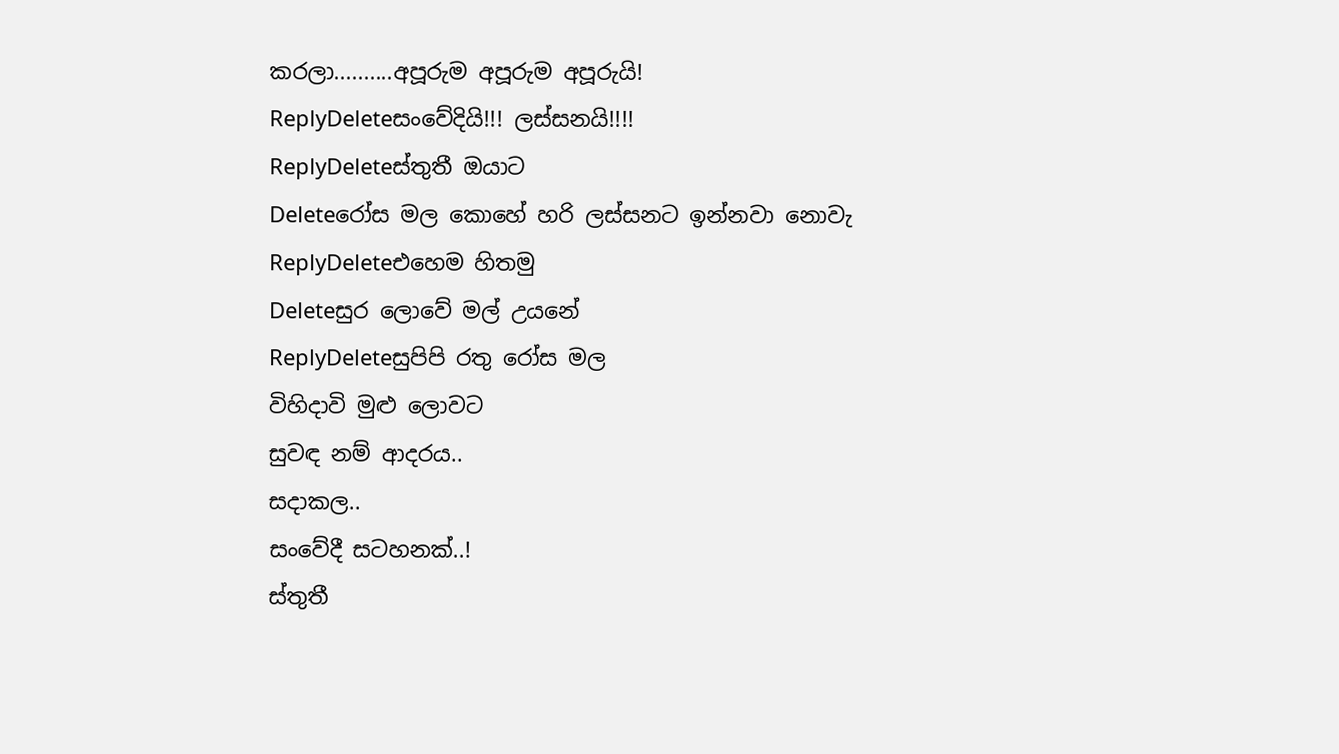කරලා..........අපූරුම අපූරුම අපූරුයි!
ReplyDeleteසංවේදියි!!! ලස්සනයි!!!!
ReplyDeleteස්තුතී ඔයාට
Deleteරෝස මල කොහේ හරි ලස්සනට ඉන්නවා නොවැ
ReplyDeleteඑහෙම හිතමු
Deleteසුර ලොවේ මල් උයනේ
ReplyDeleteසුපිපි රතු රෝස මල
විහිදාවි මුළු ලොවට
සුවඳ නම් ආදරය..
සදාකල..
සංවේදී සටහනක්..!
ස්තුතී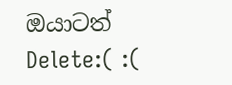ඔයාටත්
Delete:( :(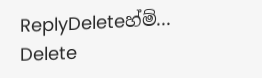ReplyDeleteහ්ම්...
Delete